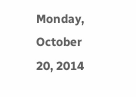Monday, October 20, 2014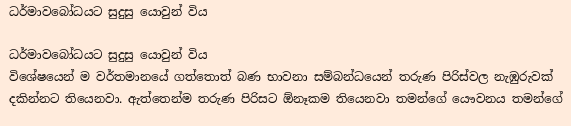ධර්මාවබෝධයට සුදුසු යොවුන් විය

ධර්මාවබෝධයට සුදුසු යොවුන් විය
විශේෂයෙන් ම වර්තමානයේ ගත්තොත් බණ භාවනා සම්බන්ධයෙන් තරුණ පිරිස්වල නැඹුරුවක් දකින්නට තියෙනවා. ඇත්තෙන්ම තරුණ පිරිසට ඕනෑකම තියෙනවා තමන්ගේ යෞවනය තමන්ගේ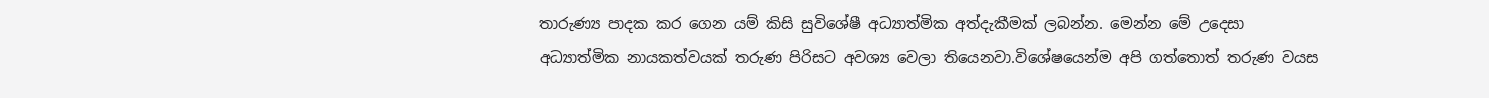තාරුණ්‍ය පාදක කර ගෙන යම් කිසි සුවිශේෂී අධ්‍යාත්මික අත්දැකීමක් ලබන්න. මෙන්න මේ උදෙසා අධ්‍යාත්මික නායකත්වයක් තරුණ පිරිසට අවශ්‍ය වෙලා තියෙනවා.විශේෂයෙන්ම අපි ගත්තොත් තරුණ වයස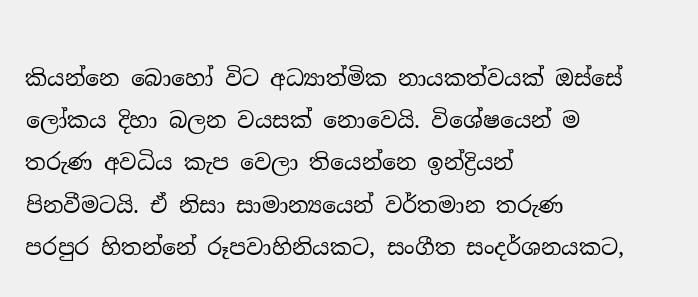කියන්නෙ බොහෝ විට අධ්‍යාත්මික නායකත්වයක් ඔස්සේ ලෝකය දිහා බලන වයසක් නොවෙයි. විශේෂයෙන් ම තරුණ අවධිය කැප වෙලා තියෙන්නෙ ඉන්ද්‍රියන් පිනවීමටයි. ඒ නිසා සාමාන්‍යයෙන් වර්තමාන තරුණ පරපුර හිතන්නේ රූපවාහිනියකට, සංගීත සංදර්ශනයකට,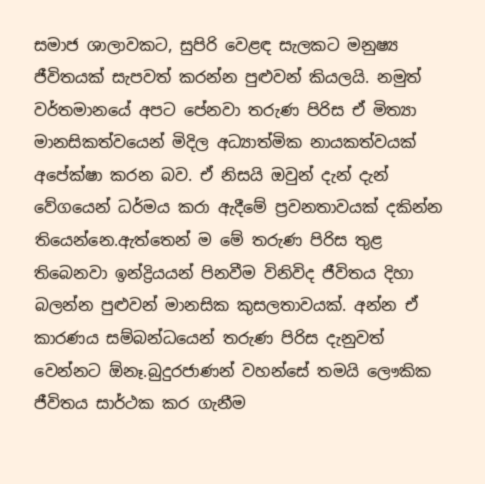සමාජ ශාලාවකට, සුපිරි වෙළඳ සැලකට මනුෂ්‍ය ජීවිතයක් සැපවත් කරන්න පුළුවන් කියලයි. නමුත් වර්තමානයේ අපට පේනවා තරුණ පිරිස ඒ මිත්‍යා මානසිකත්වයෙන් මිදිල අධ්‍යාත්මික නායකත්වයක් අපේක්ෂා කරන බව. ඒ නිසයි ඔවුන් දැන් දැන් වේගයෙන් ධර්මය කරා ඇදීමේ ප්‍රවනතාවයක් දකින්න තියෙන්නෙ.ඇත්තෙන් ම මේ තරුණ පිරිස තුළ තිබෙනවා ඉන්ද්‍රියයන් පිනවීම විනිවිද ජීවිතය දිහා බලන්න පුළුවන් මානසික කුසලතාවයක්. අන්න ඒ කාරණය සම්බන්ධයෙන් තරුණ පිරිස දැනුවත් වෙන්නට ඕනෑ.බුදුරජාණන් වහන්සේ තමයි ලෞකික ජීවිතය සාර්ථක කර ගැනීම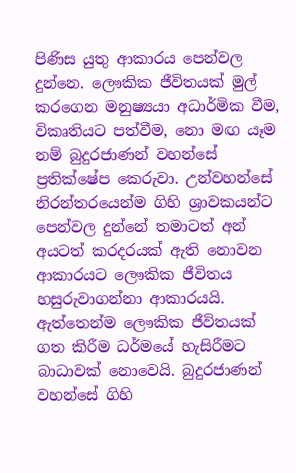පිණිස යුතු ආකාරය පෙන්වල දුන්නෙ. ලෞකික ජීවිතයක් මුල් කරගෙන මනුෂ්‍යයා අධාර්මික වීම, විකෘතියට පත්වීම, නො මඟ යෑම නම් බුදුරජාණන් වහන්සේ ප්‍රතික්ෂේප කෙරුවා. උන්වහන්සේ නිරන්තරයෙන්ම ගිහි ශ්‍රාවකයන්ට පෙන්වල දුන්නේ තමාටත් අන් අයටත් කරදරයක් ඇති නොවන ආකාරයට ලෞකික ජීවිතය හසුරුවාගන්නා ආකාරයයි.
ඇත්තෙන්ම ලෞකික ජීවිතයක් ගත කිරීම ධර්මයේ හැසිරීමට බාධාවක් නොවෙයි. බුදුරජාණන් වහන්සේ ගිහි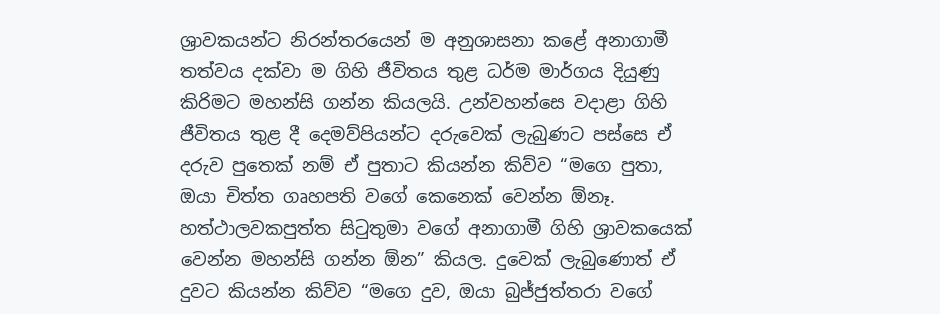ශ්‍රාවකයන්ට නිරන්තරයෙන් ම අනුශාසනා කළේ අනාගාමී තත්වය දක්වා ම ගිහි ජීවිතය තුළ ධර්ම මාර්ගය දියුණු කිරිමට මහන්සි ගන්න කියලයි. උන්වහන්සෙ වදාළා ගිහි ජීවිතය තුළ දී දෙමව්පියන්ට දරුවෙක් ලැබුණට පස්සෙ ඒ දරුව පුතෙක් නම් ඒ පුතාට කියන්න කිව්ව “මගෙ පුතා, ඔයා චිත්ත ගෘහපති වගේ කෙනෙක් වෙන්න ඕනෑ. හත්ථාලවකපුත්ත සිටුතුමා වගේ අනාගාමී ගිහි ශ්‍රාවකයෙක් වෙන්න මහන්සි ගන්න ඕන” කියල. දුවෙක් ලැබුණොත් ඒ දුවට කියන්න කිව්ව “මගෙ දුව, ඔයා බුජ්ජුත්තරා වගේ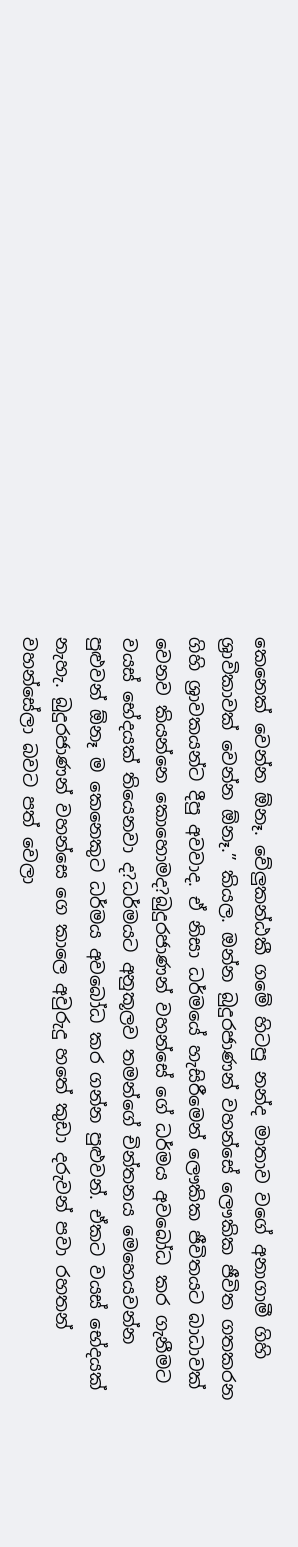කෙනෙක් වෙන්න ඕනෑ. වේලුකන්ඨකී ගමේ හිටපු නන්ද මාතාව වගේ අනාගාමී ගිහි ශ්‍රාවිකාවක් වෙන්න ඕනෑ.” කියල. ඔන්න බුදුරජාණන් වහන්සේ ලෞකික ජීවිත ගතකරන ගිහි ශ්‍රාවකයන්ට දීපු අවවාද. ඒ නිසා ධර්මයේ හැසිරීමෙන් ලෞකික ජීවිතයට බාධාවක් වෙනව කියන්නෙ කොහොමද?බුදුරජාණන් වහන්සේ ගේ ධර්මය අවබෝධ කර ගැනීමට වයස් භේදයක් තියෙනවා ද?ධර්මයට අනුකූලව තමන්ගේ චින්තනය මෙහෙයවන්න පුළුවන් ඕනෑ ම කෙනෙකුට ධර්මය අවබෝධ කර ගන්න පුළුවන්. ඒකට වයස් භේදයක් නැහැ. බුදුරජාණන් වහන්සෙ ගෙ කාලෙ අවුරුදු හතේ කුඩා දරුවන් පවා රහතන් වහන්සේලා බවට පත් වෙලා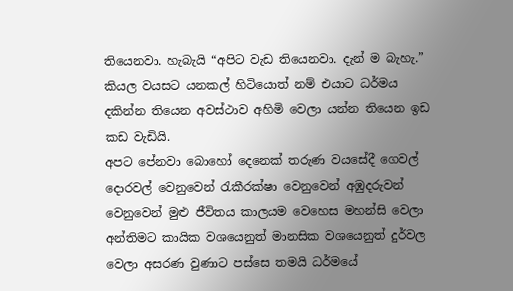තියෙනවා. හැබැයි “අපිට වැඩ තියෙනවා. දැන් ම බැහැ.” කියල වයසට යනකල් හිටියොත් නම් එයාට ධර්මය දකින්න තියෙන අවස්ථාව අහිමි වෙලා යන්න තියෙන ඉඩ කඩ වැඩියි.
අපට පේනවා බොහෝ දෙනෙක් තරුණ වයසේදී ගෙවල් දොරවල් වෙනුවෙන් රැකීරක්ෂා වෙනුවෙන් අඹුදරුවන් වෙනුවෙන් මුළු ජීවිතය කාලයම වෙහෙස මහන්සි වෙලා අන්තිමට කායික වශයෙනුත් මානසික වශයෙනුත් දුර්වල වෙලා අසරණ වුණාට පස්සෙ තමයි ධර්මයේ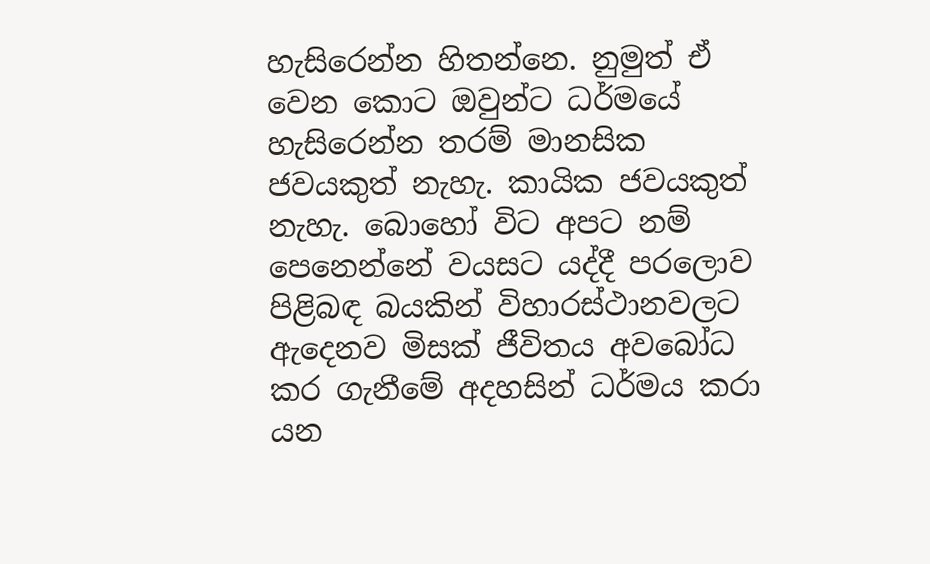හැසිරෙන්න හිතන්නෙ. නුමුත් ඒ වෙන කොට ඔවුන්ට ධර්මයේ හැසිරෙන්න තරම් මානසික ජවයකුත් නැහැ. කායික ජවයකුත් නැහැ. බොහෝ විට අපට නම් පෙනෙන්නේ වයසට යද්දී පරලොව පිළිබඳ බයකින් විහාරස්ථානවලට ඇදෙනව මිසක් ජීවිතය අවබෝධ කර ගැනීමේ අදහසින් ධර්මය කරා යන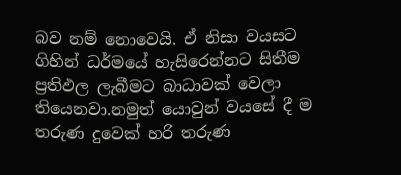බව නම් නොවෙයි. ඒ නිසා වයසට ගිහින් ධර්මයේ හැසිරෙන්නට සිතීම ප්‍රතිඵල ලැබීමට බාධාවක් වෙලා තියෙනවා.නමුත් යොවුන් වයසේ දී ම තරුණ දුවෙක් හරි තරුණ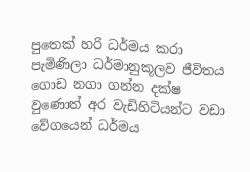පුතෙක් හරි ධර්මය කරා පැමිණිලා ධර්මානුකූලව ජීවිතය ගොඩ නගා ගන්න දක්ෂ වුණොත් අර වැඩිහිටියන්ට වඩා වේගයෙන් ධර්මය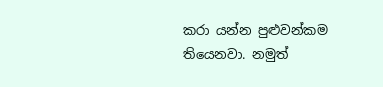කරා යන්න පුළුවන්කම තියෙනවා. නමුත්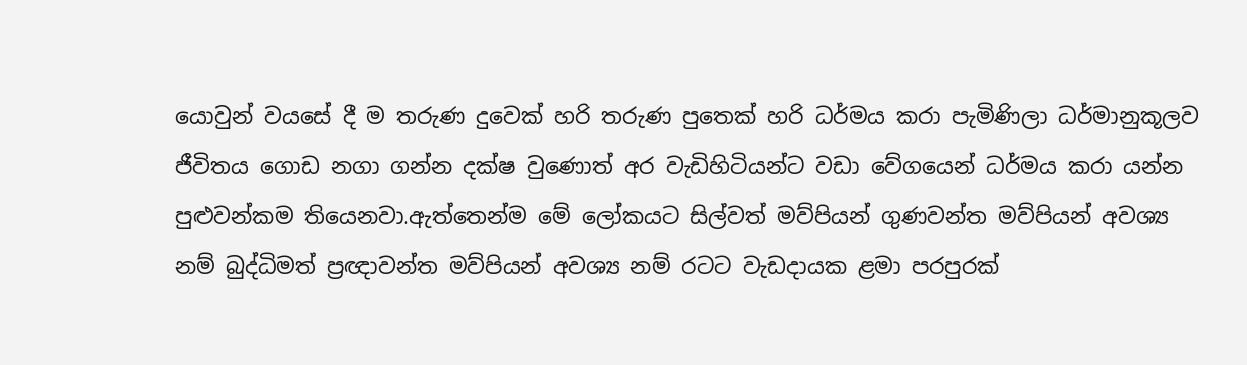යොවුන් වයසේ දී ම තරුණ දුවෙක් හරි තරුණ පුතෙක් හරි ධර්මය කරා පැමිණිලා ධර්මානුකූලව ජීවිතය ගොඩ නගා ගන්න දක්ෂ වුණොත් අර වැඩිහිටියන්ට වඩා වේගයෙන් ධර්මය කරා යන්න පුළුවන්කම තියෙනවා.ඇත්තෙන්ම මේ ලෝකයට සිල්වත් මව්පියන් ගුණවන්ත මව්පියන් අවශ්‍ය නම් බුද්ධිමත් ප්‍රඥාවන්ත මව්පියන් අවශ්‍ය නම් රටට වැඩදායක ළමා පරපුරක්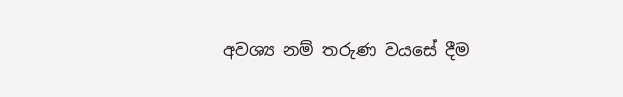අවශ්‍ය නම් තරුණ වයසේ දීම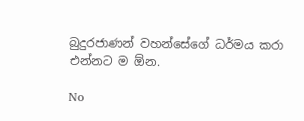බුදුරජාණන් වහන්සේගේ ධර්මය කරා එන්නට ම ඕන.

No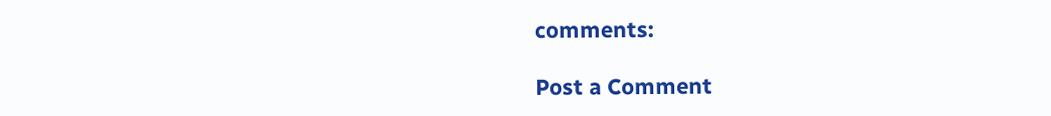comments:

Post a Comment